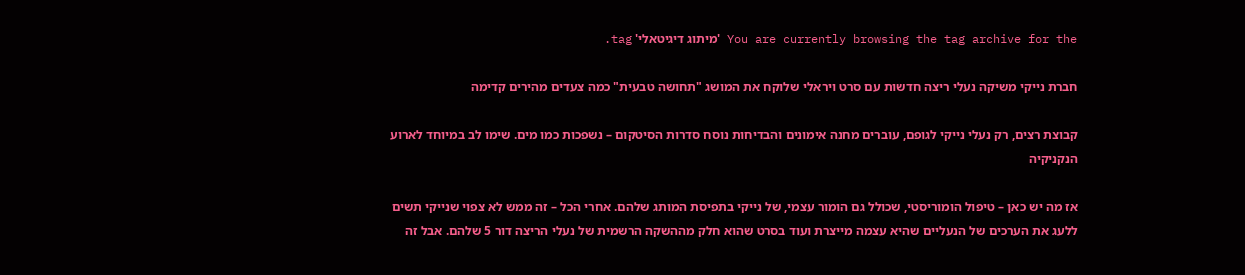You are currently browsing the tag archive for the 'מיתוג דיגיטאלי' tag.

חברת נייקי משיקה נעלי ריצה חדשות עם סרט ויראלי שלוקח את המושג "תחושה טבעית" כמה צעדים מהירים קדימה

קבוצת רצים, רק נעלי נייקי לגופם, עוברים מחנה אימונים והבדיחות נוסח סדרות הסיטקום – נשפכות כמו מים. שימו לב במיוחד לארוע הנקניקיה

אז מה יש כאן – טיפול הומוריסטי, שכולל גם הומור עצמי, של נייקי בתפיסת המותג שלהם. אחרי הכל – זה ממש לא צפוי שנייקי תשים ללעג את הערכים של הנעליים שהיא עצמה מייצרת ועוד בסרט שהוא חלק מההשקה הרשמית של נעלי הריצה דור 5 שלהם. אבל זה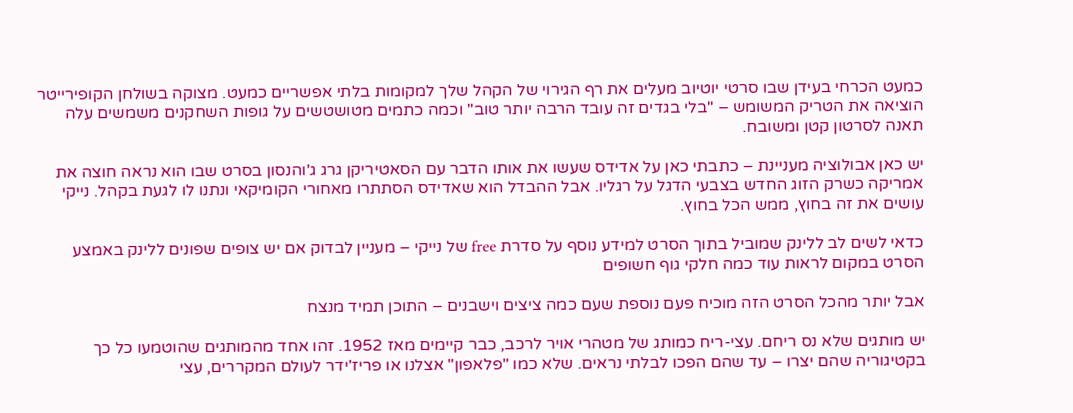כמעט הכרחי בעידן שבו סרטי יוטיוב מעלים את רף הגירוי של הקהל שלך למקומות בלתי אפשריים כמעט. מצוקה בשולחן הקופירייטר הוציאה את הטריק המשומש – "בלי בגדים זה עובד הרבה יותר טוב" וכמה כתמים מטושטשים על גופות השחקנים משמשים עלה תאנה לסרטון קטן ומשובח.

יש כאן אבולוציה מעניינת – כתבתי כאן על אדידס שעשו את אותו הדבר עם הסאטיריקן גרג ג'והנסון בסרט שבו הוא נראה חוצה את אמריקה כשרק הזוג החדש בצבעי הדגל על רגליו. אבל ההבדל הוא שאדידס הסתתרו מאחורי הקומיקאי ונתנו לו לגעת בקהל. נייקי עושים את זה בחוץ, ממש הכל בחוץ.

כדאי לשים לב ללינק שמוביל בתוך הסרט למידע נוסף על סדרת free של נייקי – מעניין לבדוק אם יש צופים שפונים ללינק באמצע הסרט במקום לראות עוד כמה חלקי גוף חשופים

אבל יותר מהכל הסרט הזה מוכיח פעם נוספת שעם כמה ציצים וישבנים – התוכן תמיד מנצח

יש מותגים שלא נס ריחם. עצי-ריח כמותג של מטהרי אויר לרכב, כבר קיימים מאז 1952. זהו אחד מהמותגים שהוטמעו כל כך בקטיגוריה שהם יצרו – עד שהם הפכו לבלתי נראים. שלא כמו "פלאפון" אצלנו או פריז'ידר לעולם המקררים, עצי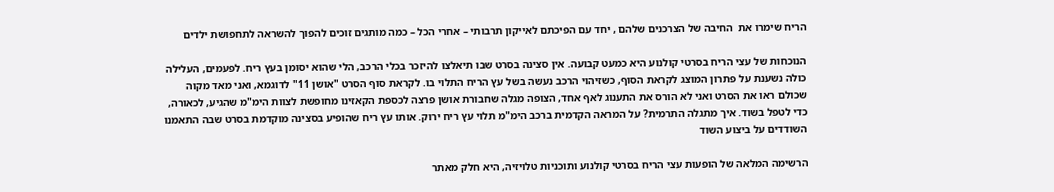הריח שימרו את  החיבה של הצרכנים שלהם , יחד עם הפיכתם לאייקון תרבותי – אחרי הכל – כמה מותגים זוכים להפוך להשראה לתחפושת ילדים

הנוכחות של עצי הריח בסרטי קולנוע היא כמעט קבועה. אין סצינה בסרט שבו תיאלצו להיזכר בכלי הרכב, הלי שהוא יסומן בעץ ריח. לפעמים, העלילה כולה נשענת על פתרון המוצג לקראת הסוף, כשזיהוי הרכב נעשה בשל עץ הריח התלוי בו. לקראת סוף הסרט "אושן 11" לדוגמא, ואני מאד מקוה שכולם ראו את הסרט ואני לא הורס את התענוג לאף אחד, הצופה מגלה שחבורת אושן פרצה לכספת הקאזינו מחופשת לצוות הימ"מ שהגיע, לכאורה, כדי לטפל בשוד. איך מתגלה התרמית? על המראה הקדמית ברכב הימ"מ תלוי עץ ריח ירוק. אותו עץ ריח שהופיע בסצינה מוקדמת בסרט שבה התאמנו השודדים על ביצוע השוד

הרשימה המלאה של הופעות עצי הריח בסרטי קולנוע ותוכניות טלויזיה, היא חלק מאתר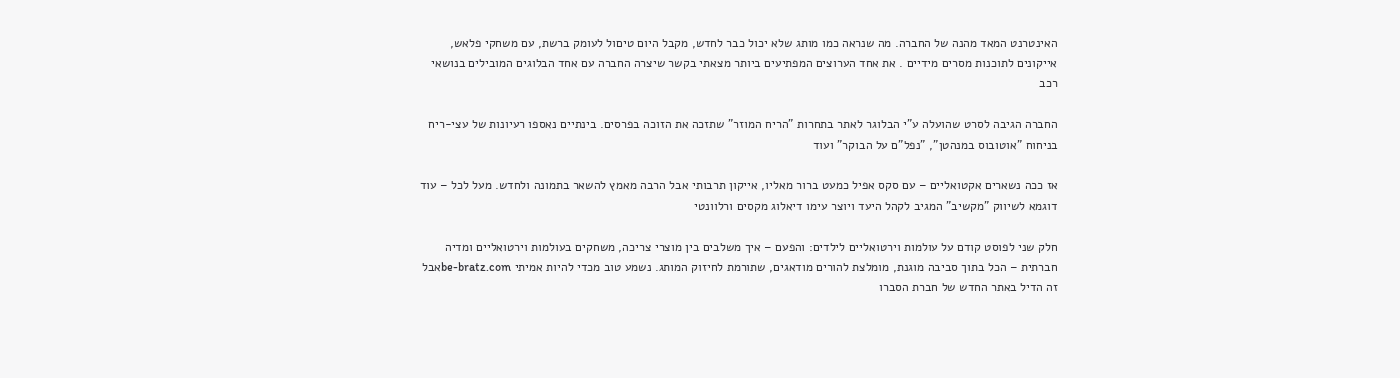האינטרנט המאד מהנה של החברה. מה שנראה כמו מותג שלא יכול כבר לחדש, מקבל היום טיםול לעומק ברשת, עם משחקי פלאש, אייקונים לתוכנות מסרים מידיים . את אחד הערוצים המפתיעים ביותר מצאתי בקשר שיצרה החברה עם אחד הבלוגים המובילים בנושאי רכב

החברה הגיבה לסרט שהועלה ע"י הבלוגר לאתר בתחרות "הריח המוזר" שתזכה את הזוכה בפרסים. בינתיים נאספו רעיונות של עצי-ריח בניחוח "אוטובוס במנהטן", "נפל"ם על הבוקר" ועוד

אז ככה נשארים אקטואליים – עם סקס אפיל כמעט ברור מאליו, אייקון תרבותי אבל הרבה מאמץ להשאר בתמונה ולחדש. מעל לכל – עוד דוגמא לשיווק "מקשיב" המגיב לקהל היעד ויוצר עימו דיאלוג מקסים ורלוונטי

חלק שני לפוסט קודם על עולמות וירטואליים לילדים: והפעם – איך משלבים בין מוצרי צריכה, משחקים בעולמות וירטואליים ומדיה חברתית – הכל בתוך סביבה מוגנת, מומלצת להורים מודאגים, שתורמת לחיזוק המותג. נשמע טוב מכדי להיות אמיתי be-bratz.comאבל זה הדיל באתר החדש של חברת הסברו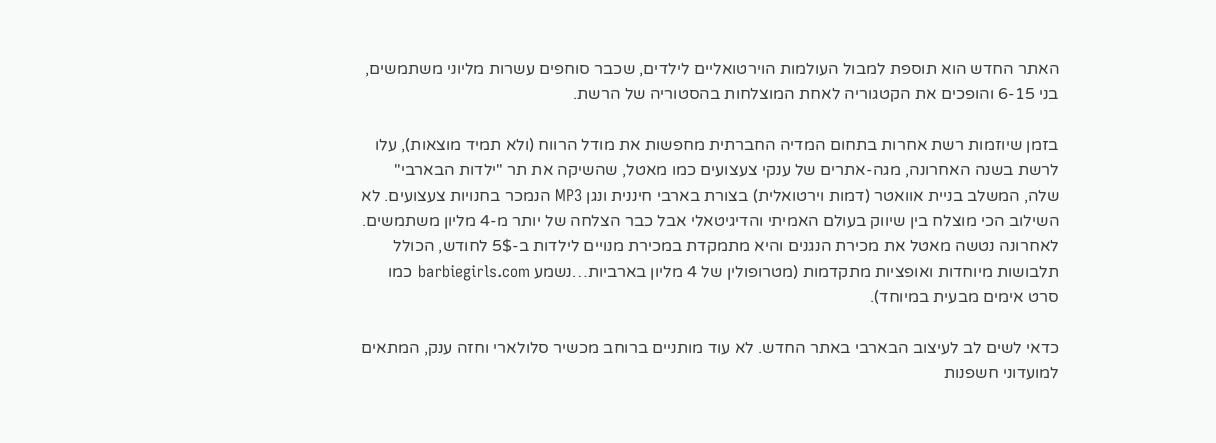האתר החדש הוא תוספת למבול העולמות הוירטואליים לילדים, שכבר סוחפים עשרות מליוני משתמשים, בני 6-15 והופכים את הקטגוריה לאחת המוצלחות בהסטוריה של הרשת.

בזמן שיוזמות רשת אחרות בתחום המדיה החברתית מחפשות את מודל הרווח (ולא תמיד מוצאות), עלו לרשת בשנה האחרונה, מגה-אתרים של ענקי צעצועים כמו מאטל, שהשיקה את תר "ילדות הבארבי" שלה, המשלב בניית אוואטר (דמות וירטואלית) בצורת בארבי חיננית ונגן MP3 הנמכר בחנויות צעצועים. לא השילוב הכי מוצלח בין שיווק בעולם האמיתי והדיגיטאלי אבל כבר הצלחה של יותר מ-4 מליון משתמשים. לאחרונה נטשה מאטל את מכירת הנגנים והיא מתמקדת במכירת מנויים לילדות ב-5$ לחודש, הכולל תלבושות מיוחדות ואופציות מתקדמות (מטרופולין של 4 מליון בארביות…נשמע barbiegirls.com כמו סרט אימים מבעית במיוחד).

כדאי לשים לב לעיצוב הבארבי באתר החדש. לא עוד מותניים ברוחב מכשיר סלולארי וחזה ענק, המתאים למועדוני חשפנות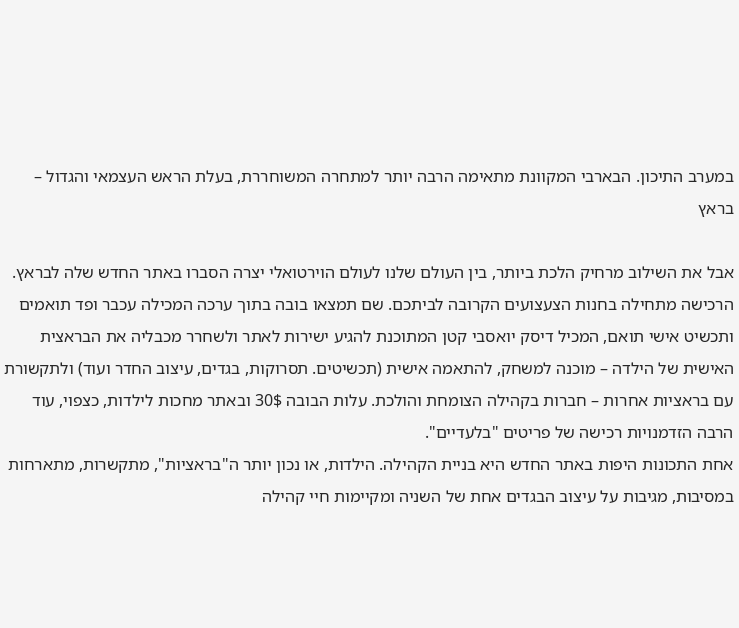במערב התיכון. הבארבי המקוונת מתאימה הרבה יותר למתחרה המשוחררת, בעלת הראש העצמאי והגדול – בראץ

אבל את השילוב מרחיק הלכת ביותר, בין העולם שלנו לעולם הוירטואלי יצרה הסברו באתר החדש שלה לבראץ. הרכישה מתחילה בחנות הצעצועים הקרובה לביתכם. שם תמצאו בובה בתוך ערכה המכילה עכבר ופד תואמים ותכשיט אישי תואם, המכיל דיסק יואסבי קטן המתוכנת להגיע ישירות לאתר ולשחרר מכבליה את הבראצית האישית של הילדה – מוכנה למשחק, להתאמה אישית (תכשיטים. תסרוקות, בגדים, עיצוב החדר ועוד) ולתקשורת עם בראציות אחרות – חברות בקהילה הצומחת והולכת. עלות הבובה 30$ ובאתר מחכות לילדות, כצפוי, עוד הרבה הזדמנויות רכישה של פריטים "בלעדיים".
אחת התכונות היפות באתר החדש היא בניית הקהילה. הילדות, או נכון יותר ה"בראציות", מתקשרות, מתארחות במסיבות, מגיבות על עיצוב הבגדים אחת של השניה ומקיימות חיי קהילה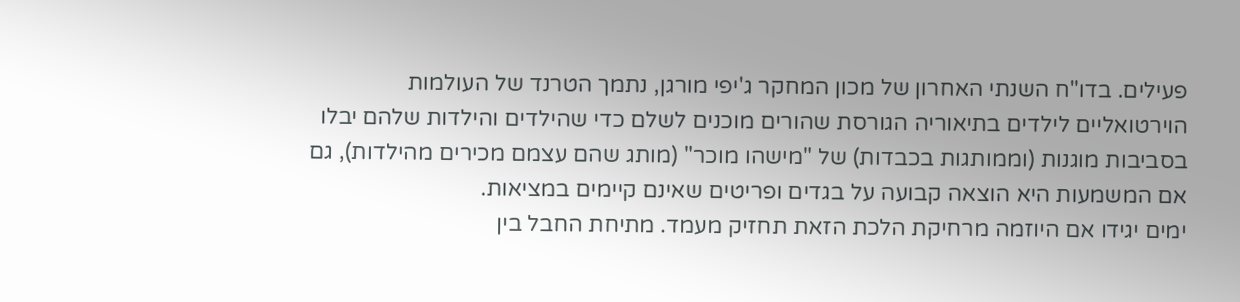פעילים. בדו"ח השנתי האחרון של מכון המחקר ג'יפי מורגן, נתמך הטרנד של העולמות הוירטואליים לילדים בתיאוריה הגורסת שהורים מוכנים לשלם כדי שהילדים והילדות שלהם יבלו בסביבות מוגנות (וממותגות בכבדות) של "מישהו מוכר" (מותג שהם עצמם מכירים מהילדות), גם אם המשמעות היא הוצאה קבועה על בגדים ופריטים שאינם קיימים במציאות.
ימים יגידו אם היוזמה מרחיקת הלכת הזאת תחזיק מעמד. מתיחת החבל בין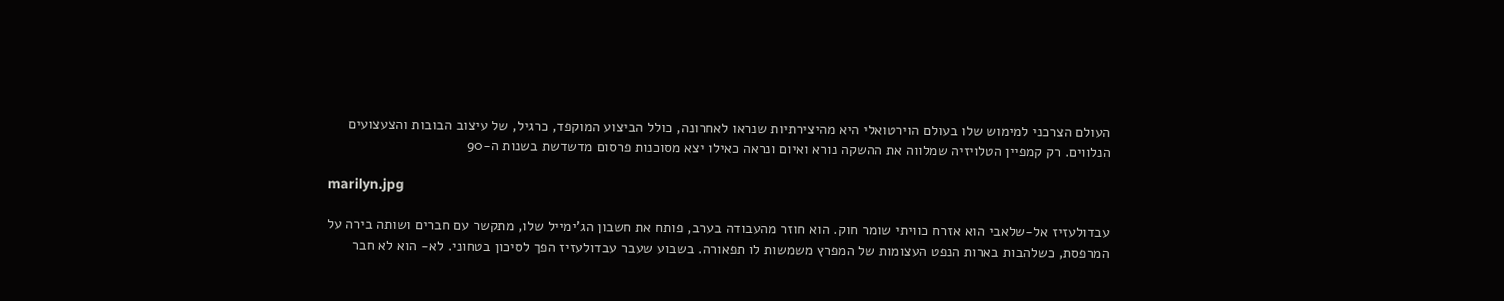העולם הצרכני למימוש שלו בעולם הוירטואלי היא מהיצירתיות שנראו לאחרונה, כולל הביצוע המוקפד, כרגיל, של עיצוב הבובות והצעצועים הנלווים. רק קמפיין הטלויזיה שמלווה את ההשקה נורא ואיום ונראה כאילו יצא מסוכנות פרסום מדשדשת בשנות ה-90

marilyn.jpg

עבדולעזיז אל-שלאבי הוא אזרח כוויתי שומר חוק. הוא חוזר מהעבודה בערב, פותח את חשבון הג'ימייל שלו, מתקשר עם חברים ושותה בירה על המרפסת, כשלהבות בארות הנפט העצומות של המפרץ משמשות לו תפאורה. בשבוע שעבר עבדולעזיז הפך לסיכון בטחוני. לא- הוא לא חבר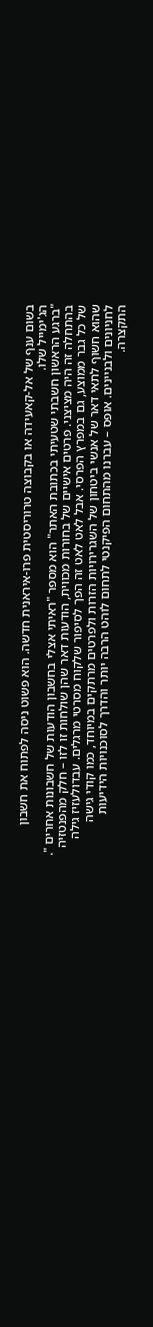בשום ענף של אל-קאעידה או בקבוצה טרוריסטית פרו-איראנית חדשה. הוא פשוט ניסה לפתוח את חשבון הג'ימייל שלו.
"ברגע הראשון חשבתי שטעיתי בכתובת האתר" הוא מספר "ראיתי אצלי בחשבון הודעות של חשבונות אחרים ". בהתחלה זה היה מציצני. פרטים אישיים של בחורות מכווית, הודעות דאר שהן שולחות זו לזו – חלק מהפנטזיה של כל גבר ממוצע, גם במפרץ הפרסי. אבל לאט לאט זה הפך לסיפור שלקוח מסרטי מרגלים. עבדולעזיז גילה שהוא חשוף לתאי דאר של אנשי ביטחון של השגרירויות הזרות ולפרטים מרתקים במיוחד, כמו קודי גישה לחניונים ולבניינים. אופס – עברנו מהתחום הפיקנטי לתחום לוהט הרבה יותר והדרך לסוכנויות הידיעות התקצרה.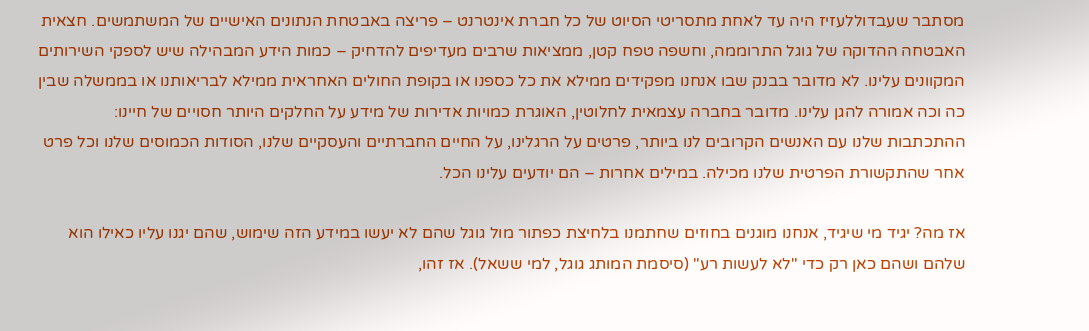מסתבר שעבדוללעזיז היה עד לאחת מתסריטי הסיוט של כל חברת אינטרנט – פריצה באבטחת הנתונים האישיים של המשתמשים. חצאית האבטחה ההדוקה של גוגל התרוממה, וחשפה טפח קטן, ממציאות שרבים מעדיפים להדחיק – כמות הידע המבהילה שיש לספקי השירותים המקוונים עלינו. לא מדובר בבנק שבו אנחנו מפקידים ממילא את כל כספנו או בקופת החולים האחראית ממילא לבריאותנו או בממשלה שבין כה וכה אמורה להגן עלינו. מדובר בחברה עצמאית לחלוטין, האוגרת כמויות אדירות של מידע על החלקים היותר חסויים של חיינו: ההתכתבות שלנו עם האנשים הקרובים לנו ביותר, פרטים על הרגלינו, על החיים החברתיים והעסקיים שלנו, הסודות הכמוסים שלנו וכל פרט אחר שהתקשורת הפרטית שלנו מכילה. במילים אחרות – הם יודעים עלינו הכל.

אז מה? יגיד מי שיגיד, אנחנו מוגנים בחוזים שחתמנו בלחיצת כפתור מול גוגל שהם לא יעשו במידע הזה שימוש, שהם יגנו עליו כאילו הוא שלהם ושהם כאן רק כדי "לא לעשות רע" (סיסמת המותג גוגל, למי ששאל). אז זהו,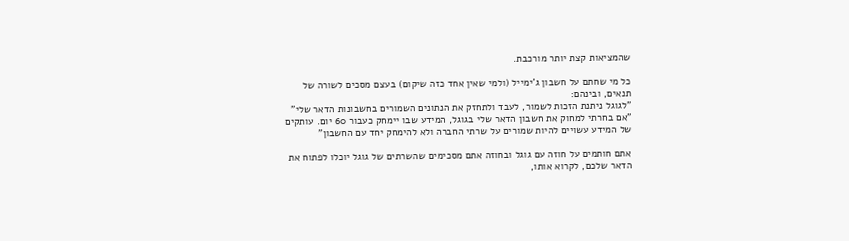שהמציאות קצת יותר מורכבת.

כל מי שחתם על חשבון ג'ימייל (ולמי שאין אחד כזה שיקום) בעצם מסכים לשורה של תנאים, ובינהם:
"לגוגל ניתנת הזכות לשמור, לעבד ולתחזק את הנתונים השמורים בחשבונות הדאר שלי"
"אם בחרתי למחוק את חשבון הדאר שלי בגוגל, המידע שבו יימחק כעבור 60 יום. עותקים של המידע עשויים להיות שמורים על שרתי החברה ולא להימחק יחד עם החשבון"

אתם חותמים על חוזה עם גוגל ובחוזה אתם מסכימים שהשרתים של גוגל יוכלו לפתוח את הדאר שלכם, לקרוא אותו,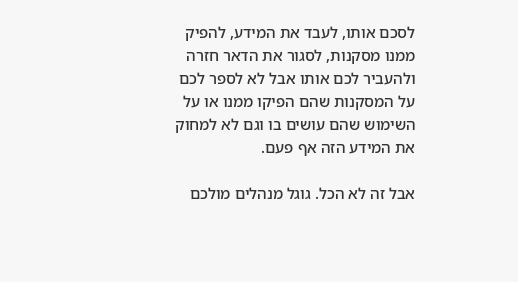לסכם אותו, לעבד את המידע, להפיק ממנו מסקנות, לסגור את הדאר חזרה ולהעביר לכם אותו אבל לא לספר לכם על המסקנות שהם הפיקו ממנו או על השימוש שהם עושים בו וגם לא למחוק את המידע הזה אף פעם.

אבל זה לא הכל. גוגל מנהלים מולכם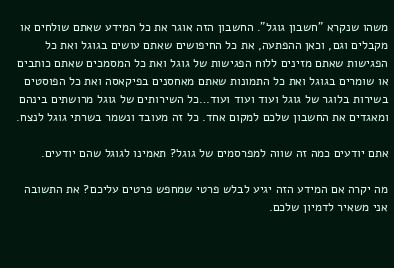משהו שנקרא "חשבון גוגל". החשבון הזה אוגר את כל המידע שאתם שולחים או מקבלים וגם, וכאן ההפתעה, את כל החיפושים שאתם עושים בגוגל ואת כל הפגישות שאתם מזינים ללוח הפגישות של גוגל ואת כל המסמכים שאתם כותבים או שומרים בגוגל ואת כל התמונות שאתם מאחסנים בפיקאסה ואת כל הפוסטים בשירות בלוגר של גוגל ועוד ועוד ועוד…כל השירותים של גוגל מרושתים בינהם ומאגדים את החשבון שלכם למקום אחד. כל זה מעובד ונשמר בשרתי גוגל לנצח.

אתם יודעים כמה זה שווה למפרסמים של גוגל? תאמינו לגוגל שהם יודעים.

מה יקרה אם המידע הזה יגיע לבלש פרטי שמחפש פרטים עליכם? את התשובה אני משאיר לדמיון שלכם.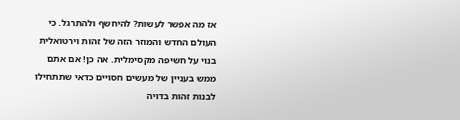אז מה אפשר לעשות? להיחשף ולהתרגל. כי העולם החדש והמוזר הזה של זהות וירטואלית בנוי על חשיפה מקסימלית. אה כן! אם אתם ממש בעניין של מעשים חסויים כדאי שתתחילו לבנות זהות בדויה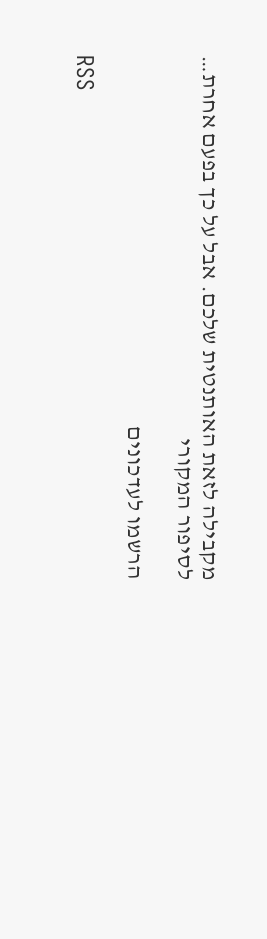מקבילה לזאת האותנטית שלכם. אבל על כך בפעם אחרת…
לסיפור המקורי

הרשמו לעדכונים

RSS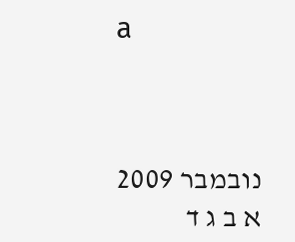a



נובמבר 2009
א ב ג ד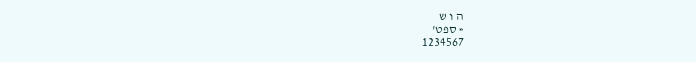ה ו ש
« ספט'
1234567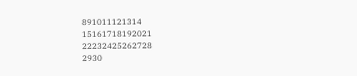891011121314
15161718192021
22232425262728
2930